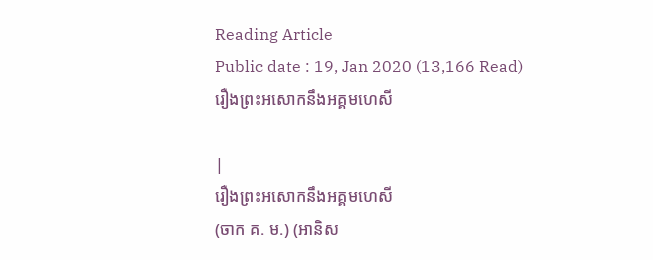Reading Article
Public date : 19, Jan 2020 (13,166 Read)
រឿងព្រះអសោកនឹងអគ្គមហេសី

|
រឿងព្រះអសោកនឹងអគ្គមហេសី
(ចាក គ. ម.) (អានិស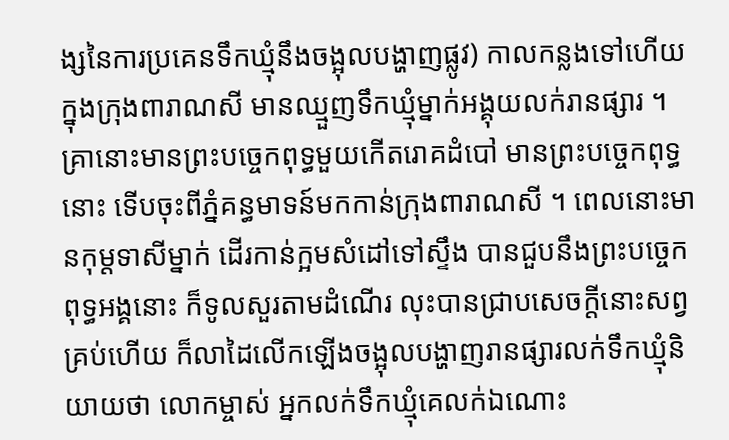ង្សនៃការប្រគេនទឹកឃ្មុំនឹងចង្អុលបង្ហាញផ្លូវ) កាលកន្លងទៅហើយ ក្នុងក្រុងពារាណសី មានឈ្មួញទឹកឃ្មុំម្នាក់អង្គុយលក់រានផ្សារ ។ គ្រានោះមានព្រះបច្ចេកពុទ្ធមួយកើតរោគដំបៅ មានព្រះបច្ចេកពុទ្ធនោះ ទើបចុះពីភ្នំគន្ធមាទន៍មកកាន់ក្រុងពារាណសី ។ ពេលនោះមានកុម្តទាសីម្នាក់ ដើរកាន់ក្អមសំដៅទៅស្ទឹង បានជួបនឹងព្រះបច្ចេកពុទ្ធអង្គនោះ ក៏ទូលសួរតាមដំណើរ លុះបានជ្រាបសេចក្តីនោះសព្វគ្រប់ហើយ ក៏លាដៃលើកឡើងចង្អុលបង្ហាញរានផ្សារលក់ទឹកឃ្មុំនិយាយថា លោកម្ចាស់ អ្នកលក់ទឹកឃ្មុំគេលក់ឯណោះ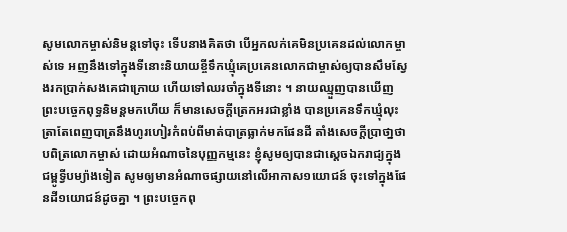សូមលោកម្ចាស់និមន្តទៅចុះ ទើបនាងគិតថា បើអ្នកលក់គេមិនប្រគេនដល់លោកម្ចាស់ទេ អញនឹងទៅក្នុងទីនោះនិយាយខ្ចីទឹកឃ្មុំគេប្រគេនលោកជាម្ចាស់ឲ្យបានសឹមស្វែងរកប្រាក់សងគេជាក្រោយ ហើយទៅឈរចាំក្នុងទីនោះ ។ នាយឈ្មួញបានឃើញ ព្រះបច្ចេកពុទ្ធនិមន្តមកហើយ ក៏មានសេចក្តីត្រេកអរជាខ្លាំង បានប្រគេនទឹកឃ្មុំលុះត្រាតែពេញបាត្រនឹងហូរហៀរកំពប់ពីមាត់បាត្រធ្លាក់មកផែនដី តាំងសេចក្តីប្រាថា្នថាបពិត្រលោកម្ចាស់ ដោយអំណាចនៃបុញ្ញកម្មនេះ ខ្ញុំសូមឲ្យបានជាស្តេចឯករាជ្យក្នុងជម្ពូទ្វីបម្យ៉ាងទៀត សូមឲ្យមានអំណាចផ្សាយនៅលើអាកាស១យោជន៍ ចុះទៅក្នុងផែនដី១យោជន៍ដូចគ្នា ។ ព្រះបច្ចេកពុ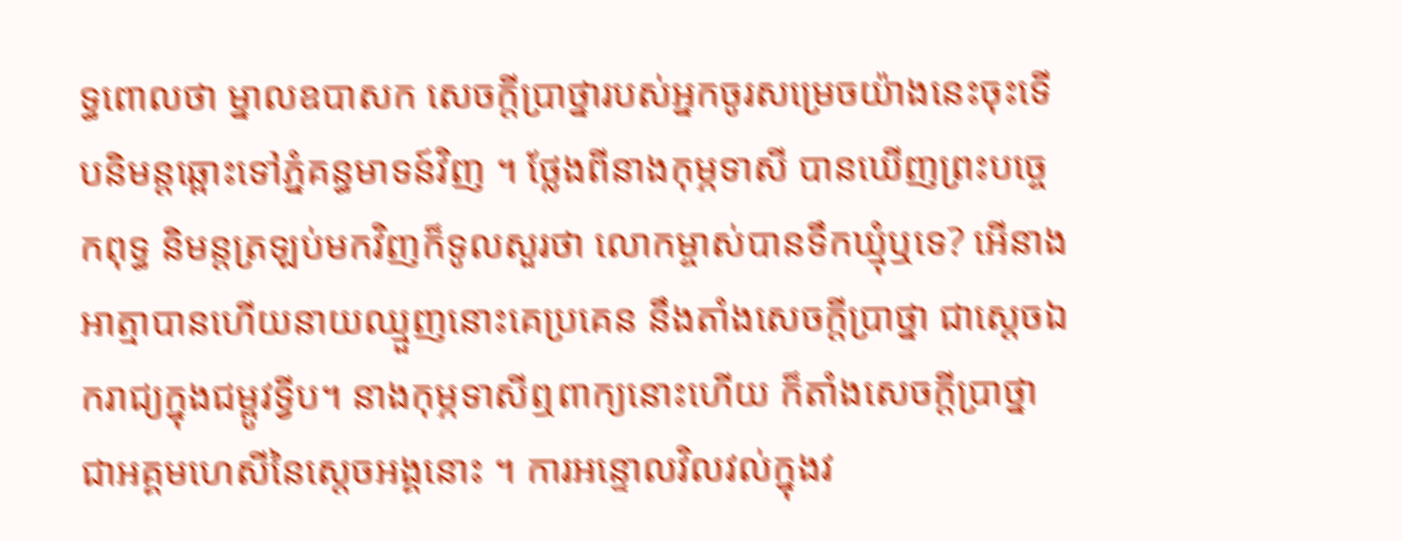ទ្ធពោលថា ម្នាលឧបាសក សេចក្តីប្រាថ្នារបស់អ្នកចូរសម្រេចយ៉ាងនេះចុះទើបនិមន្តឆ្ពោះទៅភ្នំគន្ធមាទន៍វិញ ។ ថ្លែងពីនាងកុម្ភទាសី បានឃើញព្រះបច្ចេកពុទ្ធ និមន្តត្រឡប់មកវិញក៏ទូលសួរថា លោកម្ចាស់បានទឹកឃ្មុំឬទេ? អើនាងអាត្មាបានហើយនាយឈ្មួញនោះគេប្រគេន នឹងតាំងសេចក្តីប្រាថ្នា ជាសេ្តចឯករាជ្យក្នុងជម្ពូវទ្វីប។ នាងកុម្ភទាសីឮពាក្យនោះហើយ ក៏តាំងសេចក្តីប្រាថ្នាជាអគ្គមហេសីនៃស្តេចអង្គនោះ ។ ការអន្ទោលវិលវល់ក្នុងវ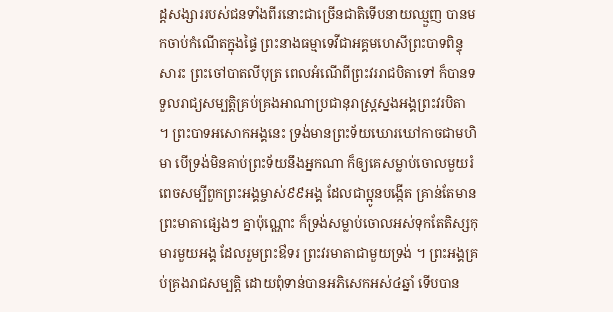ដ្តសង្សាររបស់ជនទាំងពីរនោះជាច្រើនជាតិទើបនាយឈ្មួញ បានមកចាប់កំណើតក្នុងផ្ទៃ ព្រះនាងធម្មាទេវីជាអគ្គមហេសីព្រះបាទពិន្ទុសារះ ព្រះចៅបាតលីបុត្រ ពេលអំណើពីព្រះវររាជបិតាទៅ ក៏បានទទួលរាជ្យសម្បត្តិគ្រប់គ្រងអាណាប្រជានុរាស្ត្រស្នងអង្គព្រះវរបិតា ។ ព្រះបាទអសោកអង្គនេះ ទ្រង់មានព្រះទ័យឃោរឃៅកាចជាមហិមា បើទ្រង់មិនគាប់ព្រះទ័យនឹងអ្នកណា ក៏ឲ្យគេសម្លាប់ចោលមួយរំពេចសម្បីពួកព្រះអង្គម្ចាស់៩៩អង្គ ដែលជាប្អូនបង្កើត គ្រាន់តែមានព្រះមាតាផ្សេងៗ គ្នាប៉ុណ្ណោះ ក៏ទ្រង់សម្លាប់ចោលអស់ទុកតែតិស្សកុមារមួយអង្គ ដែលរួមព្រះឳទរ ព្រះវរមាតាជាមួយទ្រង់ ។ ព្រះអង្គគ្រប់គ្រងរាជសម្បត្តិ ដោយពុំទាន់បានអភិសេកអស់៤ឆ្នាំ ទើបបាន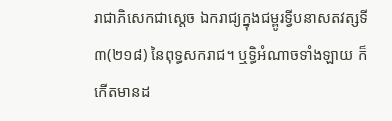រាជាភិសេកជាស្តេច ឯករាជ្យក្នុងជម្ពូរទ្វីបនាសតវត្សទី៣(២១៨) នៃពុទ្ធសករាជ។ ឬទ្ធិអំណាចទាំងឡាយ ក៏កើតមានដ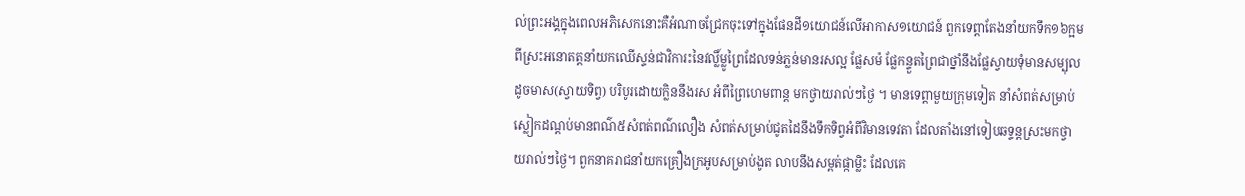ល់ព្រះអង្គក្នុងពេលអភិសេកនោះគឺអំណាចជ្រែកចុះទៅក្នុងផែនដី១យោជន៍លើអាកាស១យោជន៍ ពួកទេព្តាតែងនាំយកទឹក១៦ក្អមពីស្រះអនោតត្តនាំយកឈើស្ទន់ជាវិការះនៃវល្លិ៍ម្លូព្រៃដែលទន់ភ្លន់មានរសល្អ ផ្លែសម៉ ផ្លែកន្ទួតព្រៃជាថ្នាំនឹងផ្លែស្វាយទុំមានសម្បុលដូចមាស(ស្វាយទិព្វ) បរិបូរដោយក្លិននឹងរស អំពីព្រៃហេមពាន្ត មកថ្វាយរាល់ៗថ្ងៃ ។ មានទេព្តាមួយក្រុមទៀត នាំសំពត់សម្រាប់ស្លៀកដណ្តប់មានពណ៌៥សំពត់ពណ៌លឿង សំពត់សម្រាប់ជូតដៃនឹងទឹកទិព្វអំពីវិមានទេវតា ដែលតាំងនៅទៀបឆទ្ទន្តស្រះមកថ្វាយរាល់ៗថ្ងៃ។ ពួកនាគរាជនាំយកគ្រឿងក្រអូបសម្រាប់ងូត លាបនឹងសម្ពត់ផ្កាម្លិះ ដែលគេ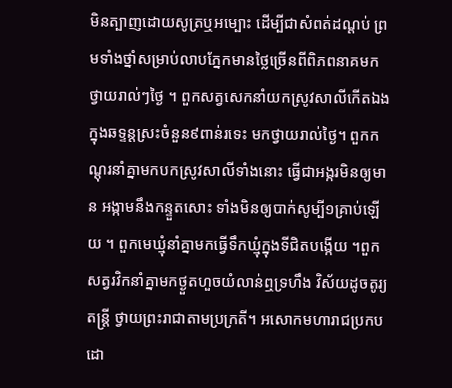មិនត្បាញដោយសូត្រឬអម្បោះ ដើម្បីជាសំពត់ដណ្តប់ ព្រមទាំងថ្នាំសម្រាប់លាបភ្នែកមានថ្លៃច្រើនពីពិភពនាគមកថ្វាយរាល់ៗថ្ងៃ ។ ពួកសត្វសេកនាំយកស្រូវសាលីកើតឯងក្នុងឆទ្ទន្តស្រះចំនួន៩ពាន់រទេះ មកថ្វាយរាល់ថ្ងៃ។ ពួកកណ្តុរនាំគ្នាមកបកស្រូវសាលីទាំងនោះ ធ្វើជាអង្ករមិនឲ្យមាន អង្កាមនឹងកន្ទួតសោះ ទាំងមិនឲ្យបាក់សូម្បី១គ្រាប់ឡើយ ។ ពួកមេឃ្មុំនាំគ្នាមកធ្វើទឹកឃ្មុំក្នុងទីជិតបង្កើយ ។ពួកសត្វរវិកនាំគ្នាមកថ្ងួតហួចយំលាន់ឮទ្រហឹង វិស័យដូចតូរ្យតន្ត្រី ថ្វាយព្រះរាជាតាមប្រក្រតី។ អសោកមហារាជប្រកបដោ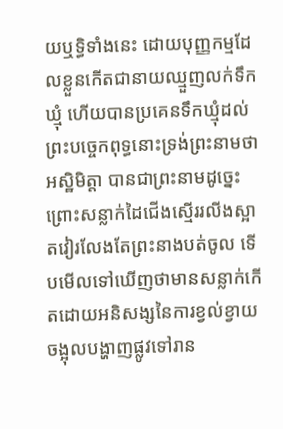យឬទិ្ធទាំងនេះ ដោយបុញ្ញកម្មដែលខ្លួនកើតជានាយឈ្មួញលក់ទឹកឃ្មុំ ហើយបានប្រគេនទឹកឃ្មុំដល់ព្រះបច្ចេកពុទ្ធនោះទ្រង់ព្រះនាមថា អស្ឋិមិត្តា បានជាព្រះនាមដូច្នេះ ព្រោះសន្លាក់ដៃជើងស្មើររលីងស្អាតវៀរលែងតែព្រះនាងបត់ចូល ទើបមើលទៅឃើញថាមានសន្លាក់កើតដោយអនិសង្សនៃការខ្វល់ខ្វាយ ចង្អុលបង្ហាញផ្លូវទៅរាន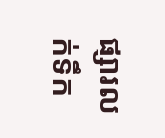ផ្សារលក់ទឹក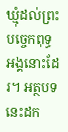ឃ្មុំដល់ព្រះបច្ចេកពុទ្ធអង្គនោះដែរ។ អត្ថបទនេះដក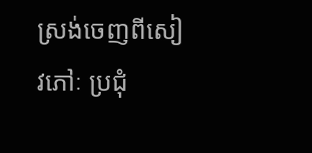ស្រង់ចេញពីសៀវភៅៈ ប្រជុំ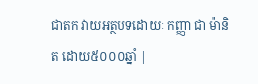ជាតក វាយអត្ថបទដោយៈ កញ្ញា ជា ម៉ានិត ដោយ៥០០០ឆ្នាំ |